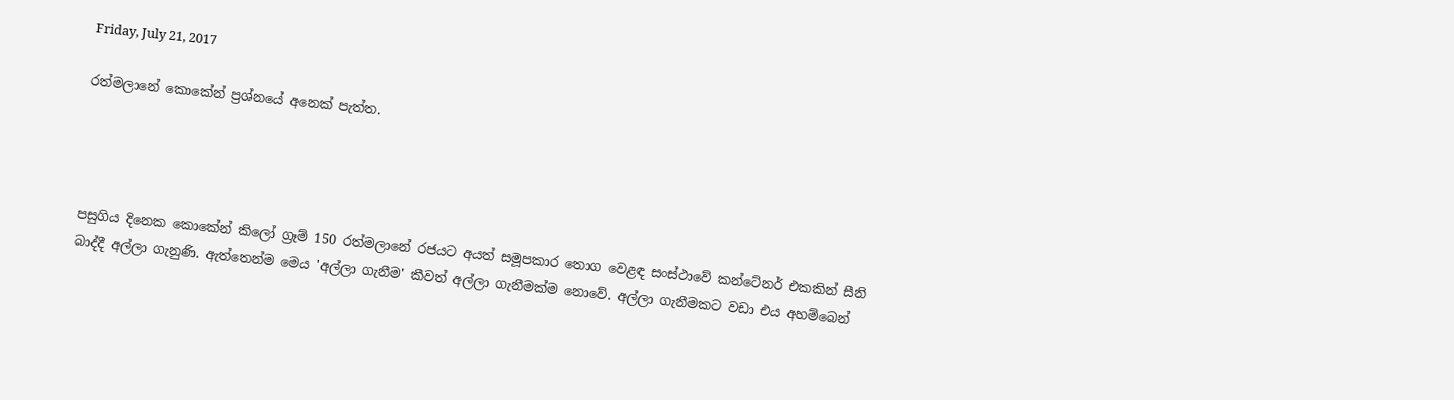Friday, July 21, 2017

රත්මලානේ කොකේන් ප්‍රශ්නයේ අනෙක් පැත්ත.




පසුගිය දිනෙක කොකේන් කිලෝ ග්‍රෑම් 150 රත්මලානේ රජයට අයත් සමූපකාර තොග වෙළඳ සංස්ථාවේ කන්ටේනර් එකකින් සීනි බාද්දී අල්ලා ගැනුණි. ඇත්තෙන්ම මෙය 'අල්ලා ගැනීම' කීවත් අල්ලා ගැනීමක්ම නොවේ. අල්ලා ගැනීමකට වඩා එය අහම්බෙන්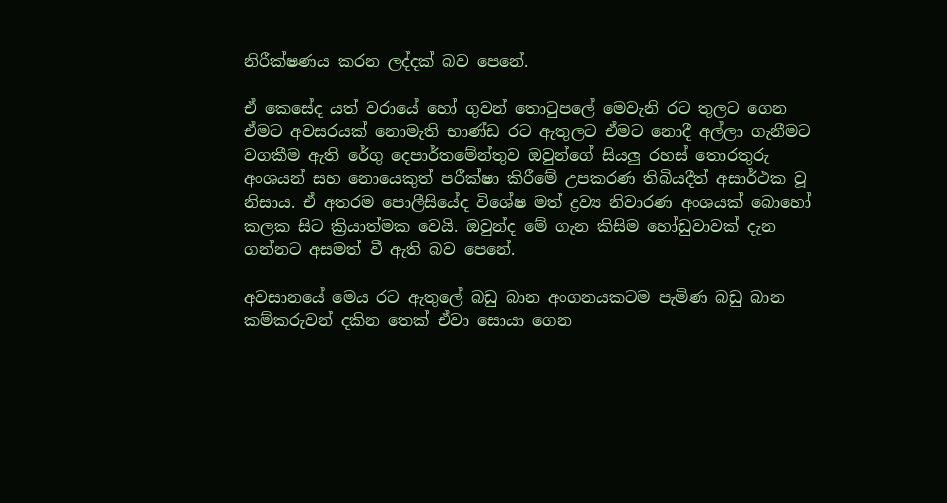නිරීක්ෂණය කරන ලද්දක් බව පෙනේ.

ඒ කෙසේද යත් වරායේ හෝ ගුවන් තොටුපලේ මෙවැනි රට තුලට ගෙන ඒමට අවසරයක් නොමැති භාණ්ඩ රට ඇතුලට ඒමට නොදී අල්ලා ගැනීමට වගකීම ඇති රේගු දෙපාර්තමේන්තුව ඔවුන්ගේ සියලු රහස් තොරතුරු අංශයන් සහ නොයෙකුත් පරීක්ෂා කිරීමේ උපකරණ තිබියදීත් අසාර්ථක වූ නිසාය. ඒ අතරම පොලීසියේද විශේෂ මත් ද්‍රව්‍ය නිවාරණ අංශයක් බොහෝ කලක සිට ක්‍රියාත්මක වෙයි. ඔවුන්ද මේ ගැන කිසිම හෝඩුවාවක් දැන ගන්නට අසමත් වී ඇති බව පෙනේ.

අවසානයේ මෙය රට ඇතුලේ බඩු බාන අංගනයකටම පැමිණ බඩු බාන කම්කරුවන් දකින තෙක් ඒවා සොයා ගෙන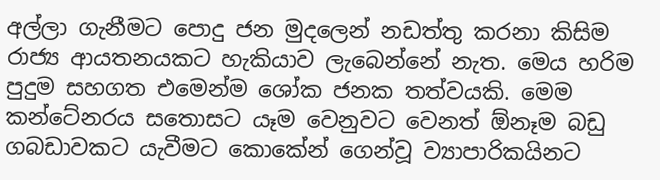අල්ලා ගැනීමට පොදු ජන මුදලෙන් නඩත්තු කරනා කිසිම රාජ්‍ය ආයතනයකට හැකියාව ලැබෙන්නේ නැත. මෙය හරිම පුදුම සහගත එමෙන්ම ශෝක ජනක තත්වයකි. මෙම කන්ටේනරය සතොසට යෑම වෙනුවට වෙනත් ඕනෑම බඩු ගබඩාවකට යැවීමට කොකේන් ගෙන්වූ ව්‍යාපාරිකයිනට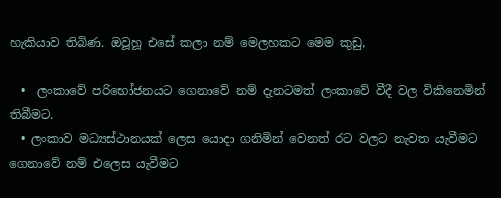හැකියාව තිබිණ. ඔවූහූ එසේ කලා නම් මෙලහකට මෙම කුඩු,

  •  ලංකාවේ පරිභෝජනයට ගෙනාවේ නම් දැනටමත් ලංකාවේ වීදී වල විකිනෙමින් තිබීමට.
  • ලංකාව මධ්‍යස්ථානයක් ලෙස යොදා ගනිමින් වෙනත් රට වලට නැවත යැවීමට ගෙනාවේ නම් එලෙස යැවීමට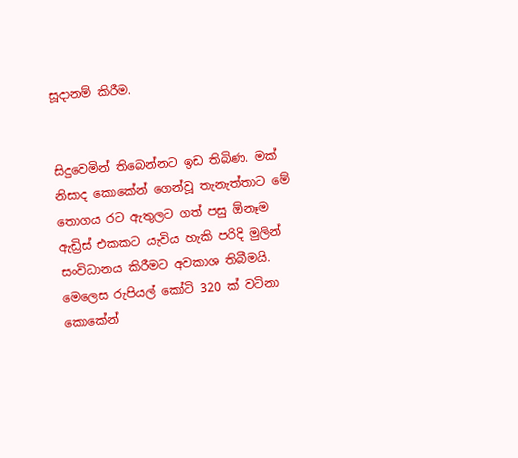සූදානම් කිරීම.


සිදුවෙමින් තිබෙන්නට ඉඩ තිබිණ. මක් නිසාද කොකේන් ගෙන්වූ තැනැත්තාට මේ තොගය රට ඇතුලට ගත් පසු ඕනෑම ඇඩ්‍රිස් එකකට යැවිය හැකි පරිදි මුලින් සංවිධානය කිරීමට අවකාශ තිබීමයි. මෙලෙස රුපියල් කෝටි 320 ක් වටිනා කොකේන්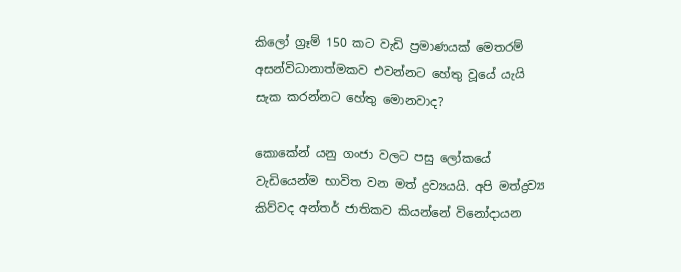කිලෝ ග්‍රෑම් 150 කට වැඩි ප්‍රමාණයක් මෙතරම් අසන්විධානාත්මකව එවන්නට හේතු වූයේ යැයි සැක කරන්නට හේතු මොනවාද?

කොකේන් යනු ගංජා වලට පසු ලෝකයේ වැඩියෙන්ම භාවිත වන මත් ද්‍රව්‍යයයි. අපි මත්ද්‍රව්‍ය කිව්වද අන්තර් ජාතිකව කියන්නේ විනෝදායන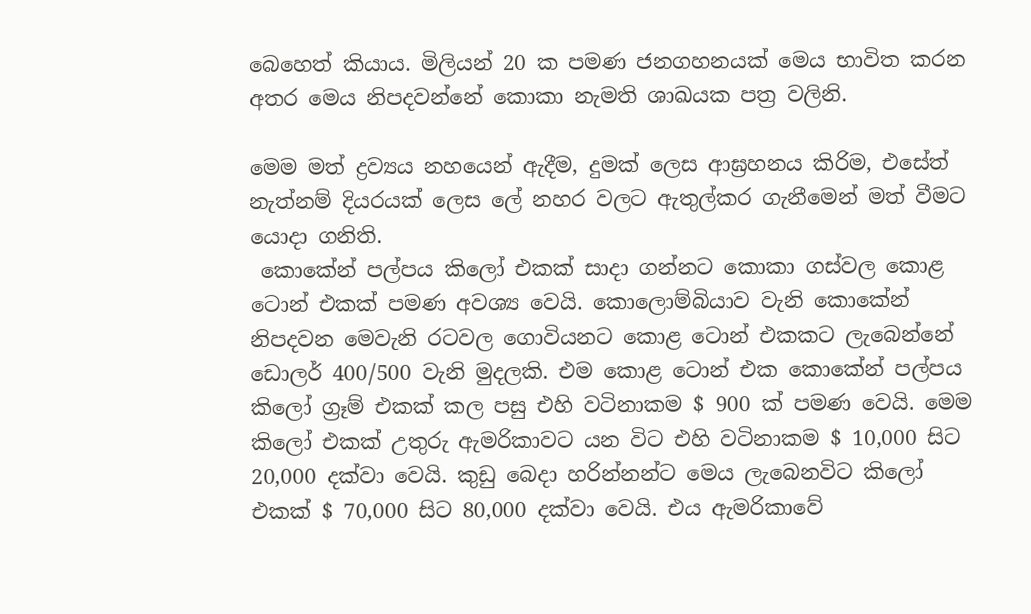බෙහෙත් කියාය. මිලියන් 20 ක පමණ ජනගහනයක් මෙය භාවිත කරන අතර මෙය නිපදවන්නේ කොකා නැමති ශාඛයක පත්‍ර වලිනි.

මෙම මත් ද්‍රව්‍යය නහයෙන් ඇදීම, දුමක් ලෙස ආඝ්‍රහනය කිරිම, එසේත් නැත්නම් දියරයක් ලෙස ලේ නහර වලට ඇතුල්කර ගැනීමෙන් මත් වීමට යොදා ගනිති.
 කොකේන් පල්පය කිලෝ එකක් සාදා ගන්නට කොකා ගස්වල කොළ ටොන් එකක් පමණ අවශ්‍ය වෙයි. කොලොම්බියාව වැනි කොකේන් නිපදවන මෙවැනි රටවල ගොවියනට කොළ ටොන් එකකට ලැබෙන්නේ ඩොලර් 400/500 වැනි මුදලකි. එම කොළ ටොන් එක කොකේන් පල්පය කිලෝ ග්‍රෑම් එකක් කල පසු එහි වටිනාකම $ 900 ක් පමණ වෙයි. මෙම කිලෝ එකක් උතුරු ඇමරිකාවට යන විට එහි වටිනාකම $ 10,000 සිට 20,000 දක්වා වෙයි. කුඩු බෙදා හරින්නන්ට මෙය ලැබෙනවිට කිලෝ එකක් $ 70,000 සිට 80,000 දක්වා වෙයි. එය ඇමරිකාවේ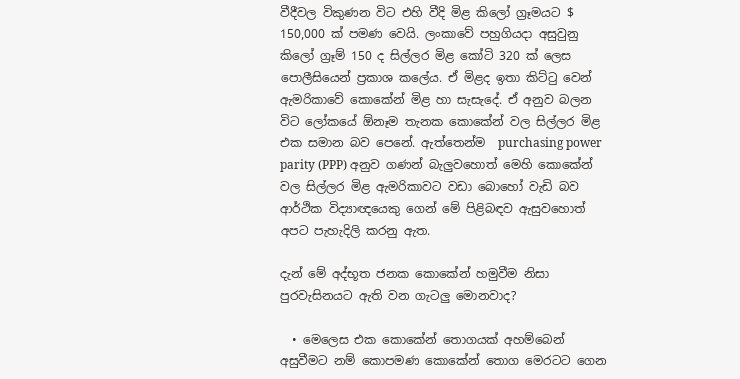වීදීවල විකුණන විට එහි වීදි මිළ කිලෝ ග්‍රෑමයට $ 150,000 ක් පමණ වෙයි. ලංකාවේ පහුගියදා අසුවුනු කිලෝ ග්‍රෑම් 150 ද සිල්ලර මිළ කෝටි 320 ක් ලෙස පොලීසියෙන් ප්‍රකාශ කලේය. ඒ මිළද ඉතා කිට්ටු වෙන් ඇමරිකාවේ කොකේන් මිළ හා සැසැදේ. ඒ අනුව බලන විට ලෝකයේ ඕනෑම තැනක කොකේන් වල සිල්ලර මිළ එක සමාන බව පෙනේ. ඇත්තෙන්ම  purchasing power parity (PPP) අනුව ගණන් බැලුවහොත් මෙහි කොකේන් වල සිල්ලර මිළ ඇමරිකාවට වඩා බොහෝ වැඩි බව ආර්ථික විද්‍යාඥයෙකු ගෙන් මේ පිළිබඳව ඇසුවහොත් අපට පැහැදිලි කරනු ඇත.

දැන් මේ අද්භූත ජනක කොකේන් හමුවීම නිසා පුරවැසිනයට ඇති වන ගැටලු මොනවාද?

  • මෙලෙස එක කොකේන් තොගයක් අහම්බෙන් අසුවීමට නම් කොපමණ කොකේන් තොග මෙරටට ගෙන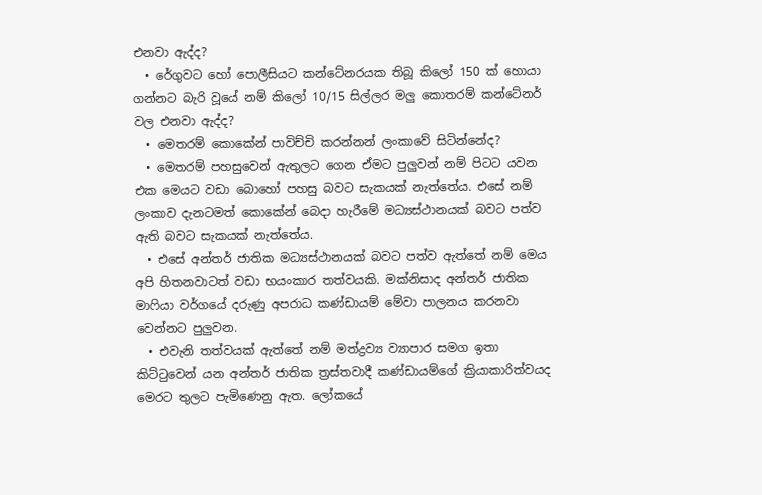එනවා ඇද්ද?
  • රේගුවට හෝ පොලීසියට කන්ටේනරයක තිබූ කිලෝ 150 ක් හොයා ගන්නට බැරි වූයේ නම් කිලෝ 10/15 සිල්ලර මලු කොතරම් කන්ටේනර් වල එනවා ඇද්ද?
  • මෙතරම් කොකේන් පාවිච්චි කරන්නන් ලංකාවේ සිටින්නේද?
  • මෙතරම් පහසුවෙන් ඇතුලට ගෙන ඒමට පුලුවන් නම් පිටට යවන එක මෙයට වඩා බොහෝ පහසු බවට සැකයක් නැත්තේය. එසේ නම් ලංකාව දැනටමත් කොකේන් බෙදා හැරීමේ මධ්‍යස්ථානයක් බවට පත්ව ඇති බවට සැකයක් නැත්තේය.
  • එසේ අන්තර් ජාතික මධ්‍යස්ථානයක් බවට පත්ව ඇත්තේ නම් මෙය අපි හිතනවාටත් වඩා භයංකාර තත්වයකි. මක්නිසාද අන්තර් ජාතික මාෆියා වර්ගයේ දරුණු අපරාධ කණ්ඩායම් මේවා පාලනය කරනවා වෙන්නට පුලුවන.
  • එවැනි තත්වයක් ඇත්තේ නම් මත්ද්‍රව්‍ය ව්‍යාපාර සමග ඉතා කිට්ටුවෙන් යන අන්තර් ජාතික ත්‍රස්තවාදී කණ්ඩායම්ගේ ක්‍රියාකාරිත්වයද මෙරට තුලට පැමිණෙනු ඇත. ලෝකයේ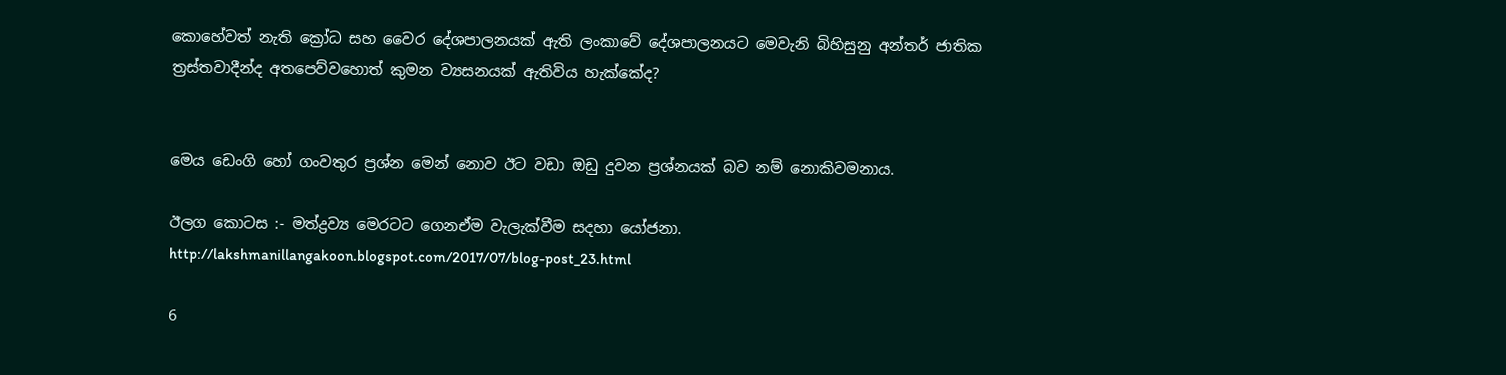කොහේවත් නැති ක්‍රෝධ සහ වෛර දේශපාලනයක් ඇති ලංකාවේ දේශපාලනයට මෙවැනි බිහිසුනු අන්තර් ජාතික ත්‍රස්තවාදීන්ද අතපෙව්වහොත් කුමන ව්‍යසනයක් ඇතිවිය හැක්කේද?


මෙය ඩෙංගි හෝ ගංවතුර ප්‍රශ්න මෙන් නොව ඊට වඩා ඔඩු දුවන ප්‍රශ්නයක් බව නම් නොකිවමනාය.

ඊලග කොටස :- මත්ද්‍රව්‍ය මෙරටට ගෙනඒම වැලැක්වීම සදහා යෝජනා.
http://lakshmanillangakoon.blogspot.com/2017/07/blog-post_23.html

6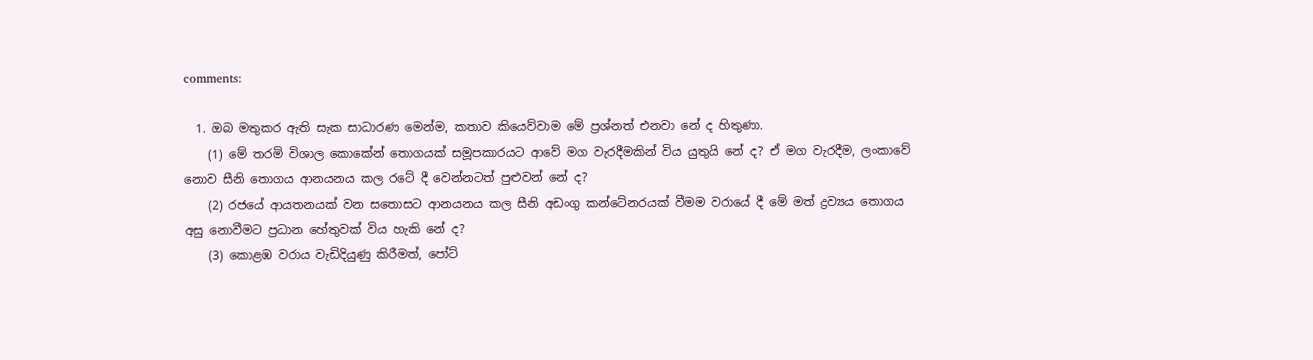comments:

  1. ඔබ මතුකර ඇති සැක සාධාරණ මෙන්ම, කතාව කියෙව්වාම මේ ප්‍රශ්නත් එනවා නේ ද හිතුණා.
    (1) මේ තරමි විශාල කොකේන් තොගයක් සමූපකාරයට ආවේ මග වැරදීමකින් විය යුතුයි නේ ද? ඒ මග වැරදීම, ලංකාවේ නොව සීනි තොගය ආනයනය කල රටේ දී වෙන්නටත් පුළුවන් නේ ද?
    (2) රජයේ ආයතනයක් වන සතොසට ආනයනය කල සීනි අඩංගු කන්ටේනරයක් වීමම වරායේ දී මේ මත් ද්‍රව්‍යය තොගය අසු නොවීමට ප්‍රධාන හේතුවක් විය හැකි නේ ද?
    (3) කොළඹ වරාය වැඩිදියුණු කිරීමත්, පෝට්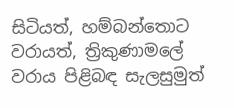සිටියත්, හම්බන්තොට වරායත්, ත්‍රිකුණාමලේ වරාය පිළිබඳ සැලසුමුත්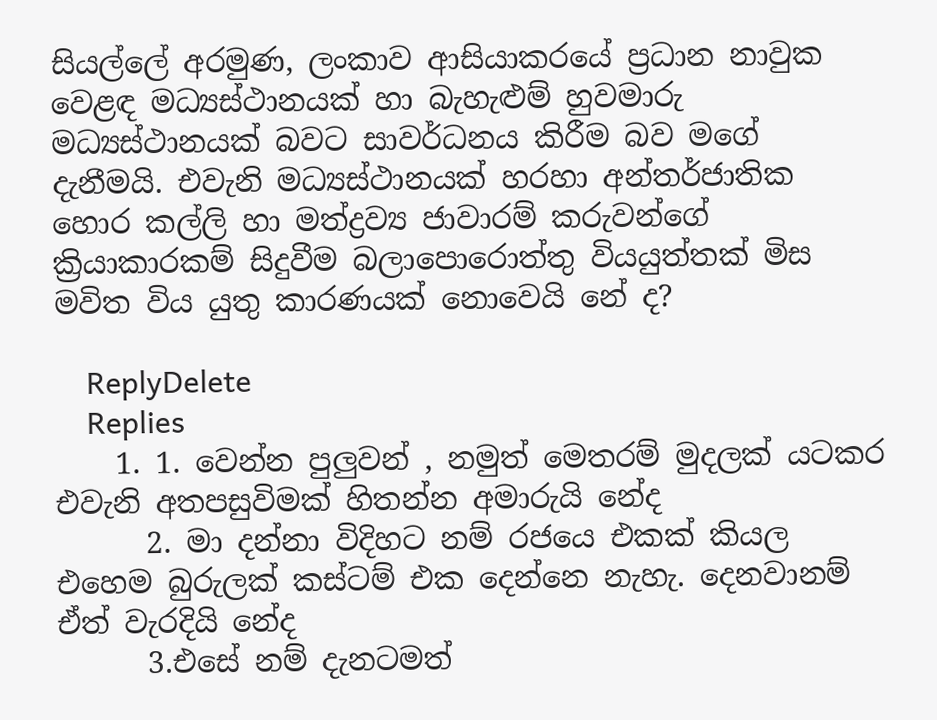සියල්ලේ අරමුණ, ලංකාව ආසියාකරයේ ප්‍රධාන නාවුක වෙළඳ මධ්‍යස්ථානයක් හා බැහැළුම් හුවමාරු මධ්‍යස්ථානයක් බවට සාවර්ධනය කිරීම බව මගේ දැනීමයි. එවැනි මධ්‍යස්ථානයක් හරහා අන්තර්ජාතික හොර කල්ලි හා මත්ද්‍රව්‍ය ජාවාරම් කරුවන්ගේ ක්‍රියාකාරකම් සිදුවීම බලාපොරොත්තු වියයුත්තක් මිස මවිත විය යුතු කාරණයක් නොවෙයි නේ ද?

    ReplyDelete
    Replies
    1. 1. වෙන්න පුලුවන් , නමුත් මෙතරම් මුදලක් යටකර එවැනි අතපසුවිමක් හිතන්න අමාරුයි නේද
      2. මා දන්නා විදිහට නම් රජයෙ එකක් කියල එහෙම බුරුලක් කස්ටම් එක දෙන්නෙ නැහැ. දෙනවානම් ඒත් වැරදියි නේද
      3.එසේ නම් දැනටමත්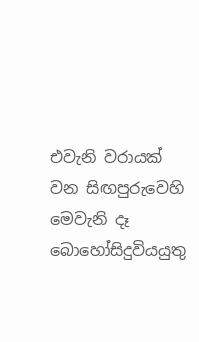එවැනි වරායක් වන සිඟපුරුවෙහි මෙවැනි දෑ බොහෝසිදුවියයුතු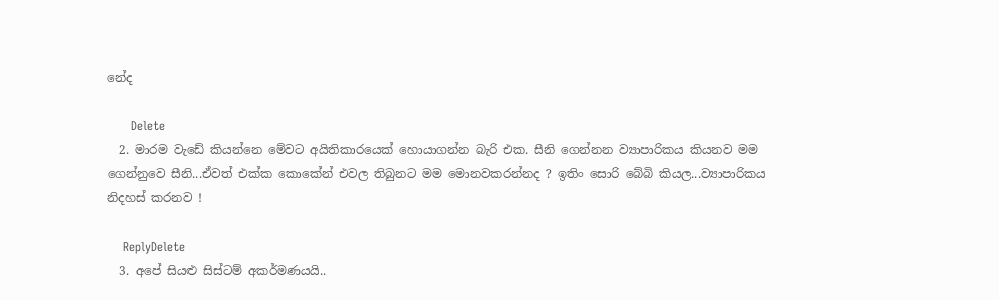නේද

      Delete
  2. මාරම වැඩේ කියන්නෙ මේවට අයිතිකාරයෙක් හොයාගන්න බැරි එක. සීනි ගෙන්නන ව්‍යාපාරිකය කියනව මම ගෙන්නුවෙ සීනි...ඒවත් එක්ක කොකේන් එවල තිබුනට මම මොනවකරන්නද ? ඉතිං සොරි බේබි කියල...ව්‍යාපාරිකය නිදහස් කරනව !

    ReplyDelete
  3. අපේ සියළු සිස්ටම් අකර්මණයයි..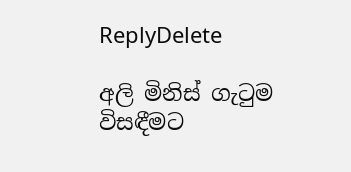ReplyDelete

අලි මිනිස් ගැටුම විසඳීමට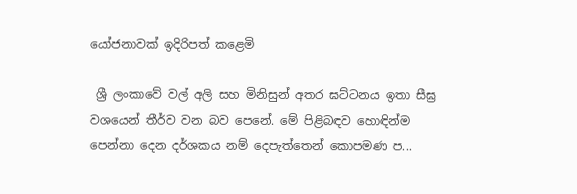යෝජනාවක් ඉදිරිපත් කළෙමි

 ශ්‍රී ලංකාවේ වල් අලි සහ මිනිසුන් අතර ඝට්ටනය ඉතා සීඝ්‍ර වශයෙන් තීර්ව වන බව පෙනේ. මේ පිළිබඳව හොඳින්ම පෙන්නා දෙන දර්ශකය නම් දෙපැත්තෙන් කොපමණ ප...